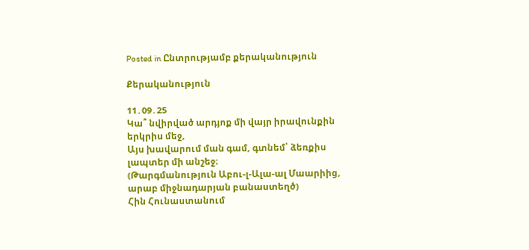Posted in Ընտրությամբ քերականություն

Քերականություն

11․09․25
Կա՞ նվիրված արդյոք մի վայր իրավունքին երկրիս մեջ,
Այս խավարում ման գամ, գտնեմ՝ ձեռքիս լապտեր մի անշեջ։
(Թարգմանություն Աբու-լ-Ալա-ալ Մաարիից, արաբ միջնադարյան բանաստեղծ)
Հին Հունաստանում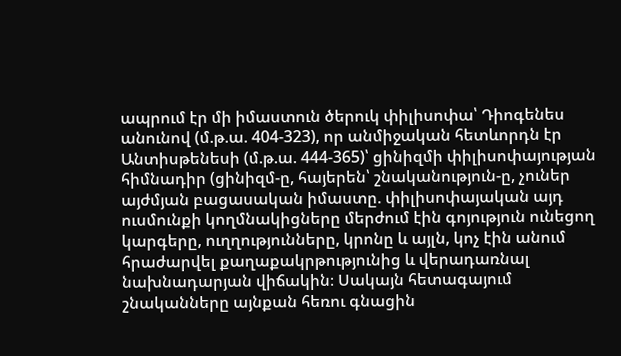ապրում էր մի իմաստուն ծերուկ փիլիսոփա՝ Դիոգենես անունով (մ.թ.ա. 404-323), որ անմիջական հետևորդն էր Անտիսթենեսի (մ.թ.ա. 444-365)՝ ցինիզմի փիլիսոփայության հիմնադիր (ցինիզմ-ը, հայերեն՝ շնականություն-ը, չուներ այժմյան բացասական իմաստը. փիլիսոփայական այդ ուսմունքի կողմնակիցները մերժում էին գոյություն ունեցող կարգերը, ուղղությունները, կրոնը և այլն, կոչ էին անում հրաժարվել քաղաքակրթությունից և վերադառնալ նախնադարյան վիճակին։ Սակայն հետագայում շնականները այնքան հեռու գնացին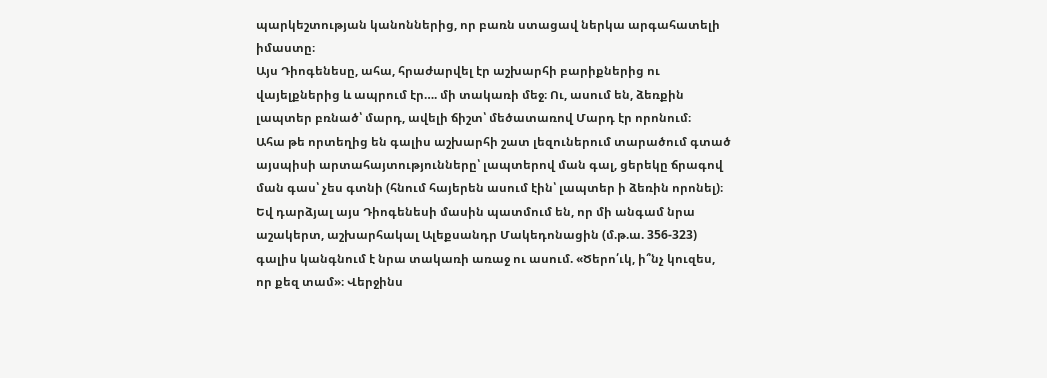պարկեշտության կանոններից, որ բառն ստացավ ներկա արգահատելի իմաստը։
Այս Դիոգենեսը, ահա, հրաժարվել էր աշխարհի բարիքներից ու վայելքներից և ապրում էր…. մի տակառի մեջ։ Ու, ասում են, ձեռքին լապտեր բռնած՝ մարդ, ավելի ճիշտ՝ մեծատառով Մարդ էր որոնում։
Ահա թե որտեղից են գալիս աշխարհի շատ լեզուներում տարածում գտած այսպիսի արտահայտությունները՝ լապտերով ման գալ, ցերեկը ճրագով ման գաս՝ չես գտնի (հնում հայերեն ասում էին՝ լապտեր ի ձեռին որոնել)։
Եվ դարձյալ այս Դիոգենեսի մասին պատմում են, որ մի անգամ նրա աշակերտ, աշխարհակալ Ալեքսանդր Մակեդոնացին (մ.թ.ա. 356-323) գալիս կանգնում է նրա տակառի առաջ ու ասում. «Ծերո՛ւկ, ի՞նչ կուզես, որ քեզ տամ»։ Վերջինս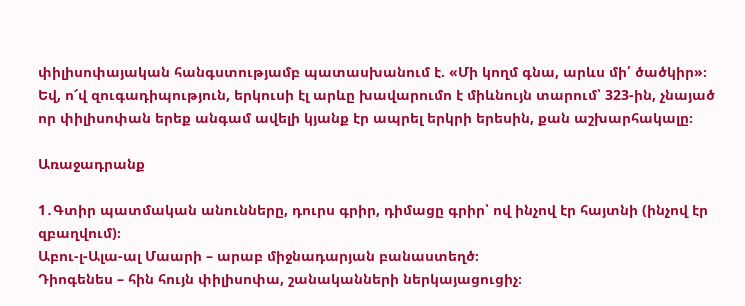փիլիսոփայական հանգստությամբ պատասխանում է. «Մի կողմ գնա, արևս մի՛ ծածկիր»։
Եվ, ո՜վ զուգադիպություն, երկուսի էլ արևը խավարումո է միևնույն տարում՝ 323-ին, չնայած որ փիլիսոփան երեք անգամ ավելի կյանք էր ապրել երկրի երեսին, քան աշխարհակալը։

Առաջադրանք

1․Գտիր պատմական անունները, դուրս գրիր, դիմացը գրիր՝ ով ինչով էր հայտնի (ինչով էր զբաղվում)։
Աբու-լ-Ալա-ալ Մաարի – արաբ միջնադարյան բանաստեղծ։
Դիոգենես – հին հույն փիլիսոփա, շանականների ներկայացուցիչ։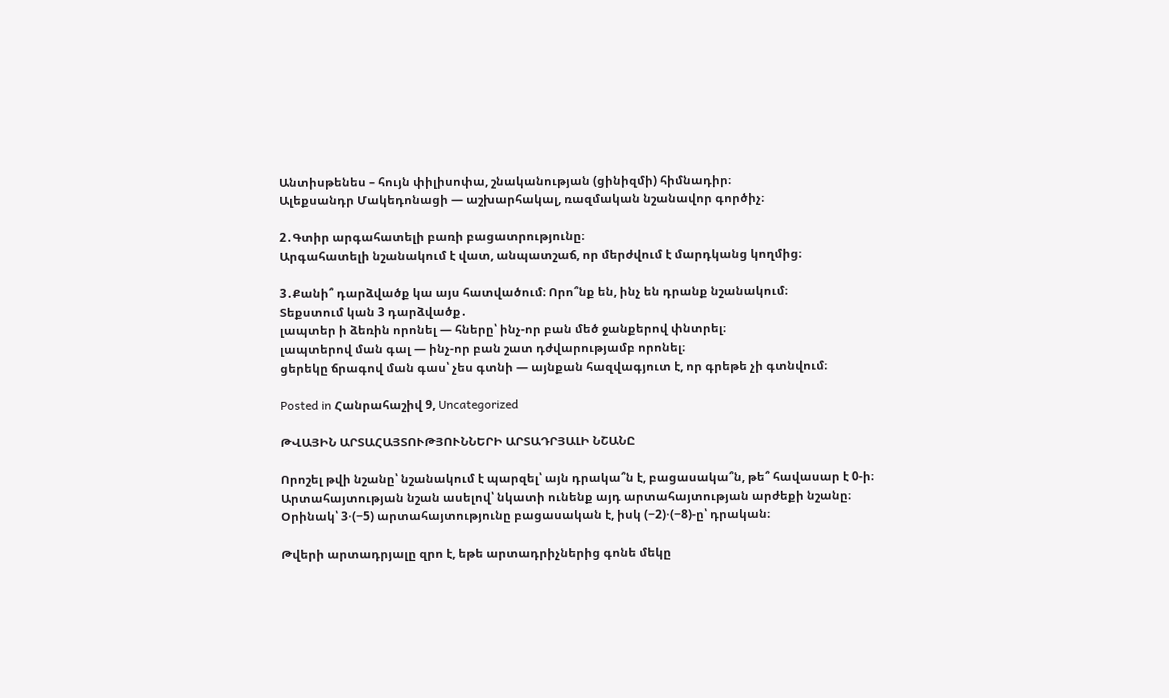Անտիսթենես – հույն փիլիսոփա, շնականության (ցինիզմի) հիմնադիր։
Ալեքսանդր Մակեդոնացի — աշխարհակալ, ռազմական նշանավոր գործիչ։

2․Գտիր արգահատելի բառի բացատրությունը։
Արգահատելի նշանակում է վատ, անպատշաճ, որ մերժվում է մարդկանց կողմից։

3․Քանի՞ դարձվածք կա այս հատվածում։ Որո՞նք են, ինչ են դրանք նշանակում։
Տեքստում կան 3 դարձվածք․
լապտեր ի ձեռին որոնել — հները՝ ինչ-որ բան մեծ ջանքերով փնտրել։
լապտերով ման գալ — ինչ-որ բան շատ դժվարությամբ որոնել։
ցերեկը ճրագով ման գաս՝ չես գտնի — այնքան հազվագյուտ է, որ գրեթե չի գտնվում։

Posted in Հանրահաշիվ 9, Uncategorized

ԹՎԱՅԻՆ ԱՐՏԱՀԱՅՏՈՒԹՅՈՒՆՆԵՐԻ ԱՐՏԱԴՐՅԱԼԻ ՆՇԱՆԸ

Որոշել թվի նշանը՝ նշանակում է պարզել՝ այն դրակա՞ն է, բացասակա՞ն, թե՞ հավասար է 0-ի։ Արտահայտության նշան ասելով՝ նկատի ունենք այդ արտահայտության արժեքի նշանը։ Օրինակ՝ 3⋅(−5) արտահայտությունը բացասական է, իսկ (−2)⋅(−8)-ը՝ դրական։

Թվերի արտադրյալը զրո է, եթե արտադրիչներից գոնե մեկը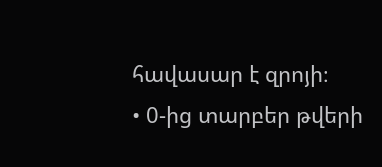հավասար է զրոյի։
• 0-ից տարբեր թվերի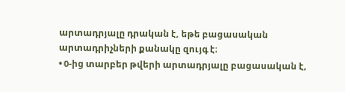արտադրյալը դրական է, եթե բացասական
արտադրիչների քանակը զույգ է։
• 0-ից տարբեր թվերի արտադրյալը բացասական է,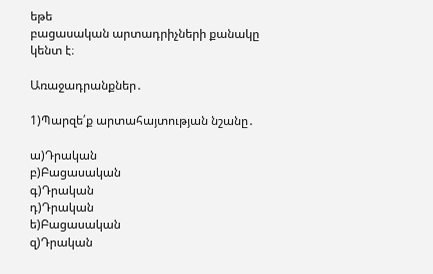եթե
բացասական արտադրիչների քանակը կենտ է։

Առաջադրանքներ․

1)Պարզե՛ք արտահայտության նշանը․

ա)Դրական
բ)Բացասական
գ)Դրական
դ)Դրական
ե)Բացասական
զ)Դրական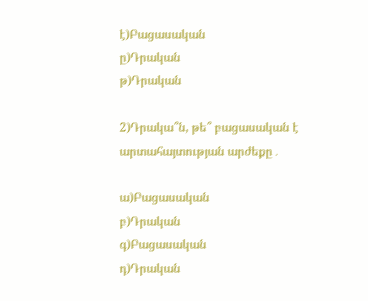է)Բացասական
ը)Դրական
թ)Դրական

2)Դրակա՞ն, թե՞ բացասական է արտահայտության արժեքը․

ա)Բացասական
բ)Դրական
գ)Բացասական
դ)Դրական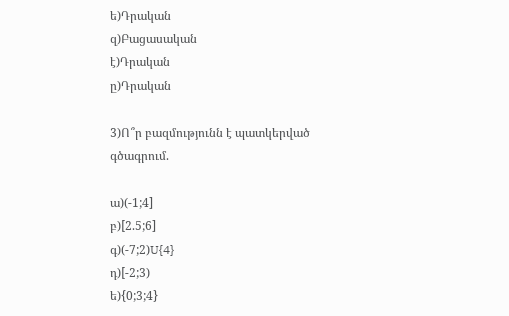ե)Դրական
զ)Բացասական
է)Դրական
ը)Դրական

3)Ո՞ր բազմությունն է պատկերված գծագրում.

ա)(-1;4]
բ)[2.5;6]
գ)(-7;2)U{4}
դ)[-2;3)
ե){0;3;4}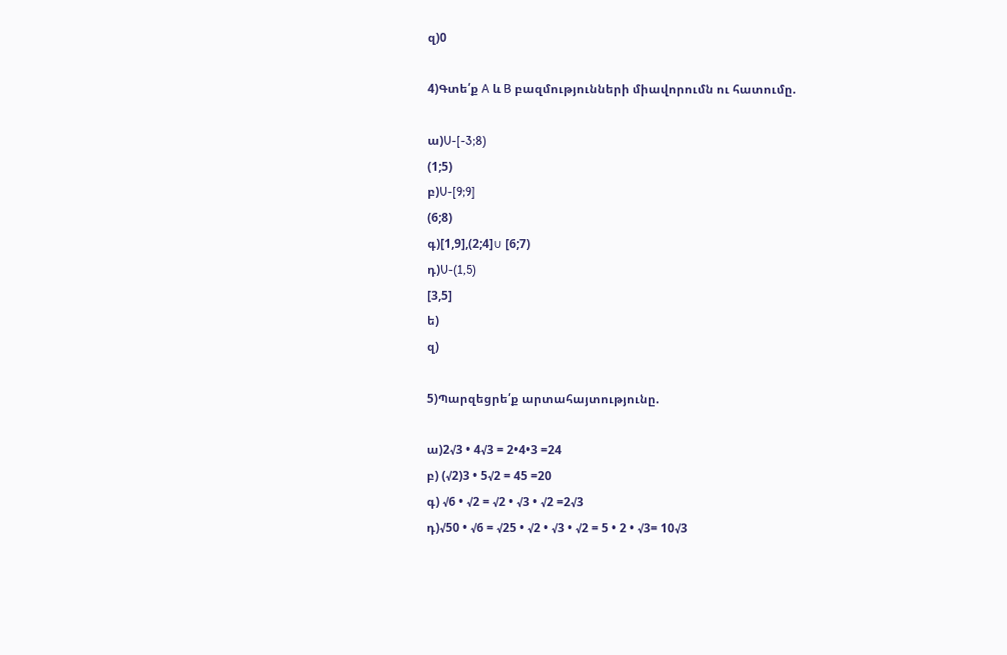զ)0

4)Գտե՛ք A և B բազմությունների միավորումն ու հատումը.

ա)U-[-3;8)
(1;5)
բ)U-[9;9]
(6;8)
գ)[1,9],(2;4]∪ [6;7)
դ)U-(1,5)
[3,5]
ե)
զ)

5)Պարզեցրե՛ք արտահայտությունը.

ա)2√3 • 4√3 = 2•4•3 =24
բ) (√2)3 • 5√2 = 45 =20
գ) √6 • √2 = √2 • √3 • √2 =2√3
դ)√50 • √6 = √25 • √2 • √3 • √2 = 5 • 2 • √3= 10√3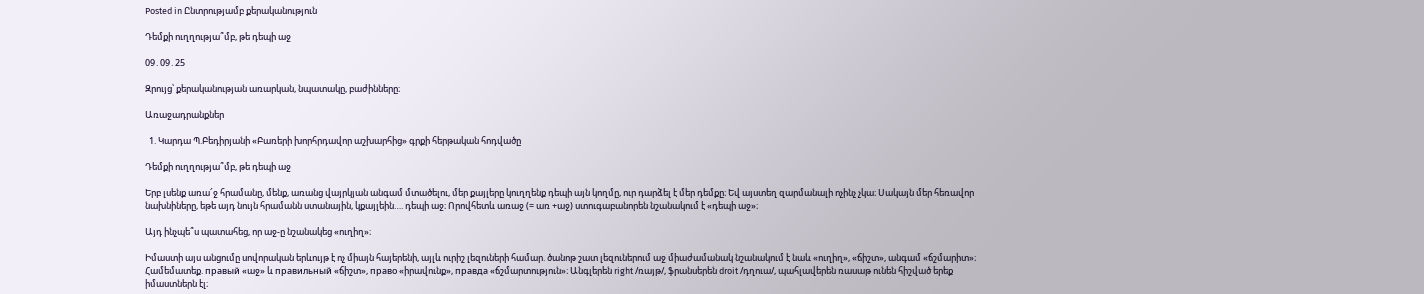Posted in Ընտրությամբ քերականություն

Դեմքի ուղղությա՞մբ, թե դեպի աջ

09․09․25

Զրույց՝ քերականության առարկան, նպատակը, բաժինները։

Առաջադրանքներ

  1. Կարդա Պ.Բեդիրյանի «Բառերի խորհրդավոր աշխարհից» գրքի հերթական հոդվածը

Դեմքի ուղղությա՞մբ, թե դեպի աջ

Երբ լսենք առա՜ջ հրամանը, մենք, առանց վայրկյան անգամ մտածելու, մեր քայլերը կուղղենք դեպի այն կողմը, ուր դարձել է մեր դեմքը։ Եվ այստեղ զարմանալի ոչինչ չկա։ Սակայն մեր հեռավոր նախնիները, եթե այդ նույն հրամանն ստանային, կքայլեին…. դեպի աջ։ Որովհետև առաջ (= առ +աջ) ստուգաբանորեն նշանակում է «դեպի աջ»։

Այդ ինչպե՞ս պատահեց, որ աջ-ը նշանակեց «ուղիղ»։

Իմաստի այս անցումը սովորական երևույթ է ոչ միայն հայերենի, այլև ուրիշ լեզուների համար. ծանոթ շատ լեզուներում աջ միաժամանակ նշանակում է նաև «ուղիղ», «ճիշտ», անգամ «ճշմարիտ»։ Համեմատեք. правый «աջ» և правильный «ճիշտ», право «իրավունք», правда «ճշմարտություն»։ Անգլերեն right /ռայթ/, ֆրանսերեն droit /դղուա/, պահլավերեն ռասաթ ունեն հիշված երեք իմաստներն էլ։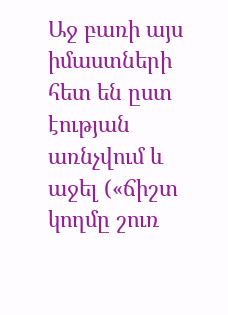Աջ բառի այս իմաստների հետ են ըստ էության առնչվում և աջել («ճիշտ կողմը շուռ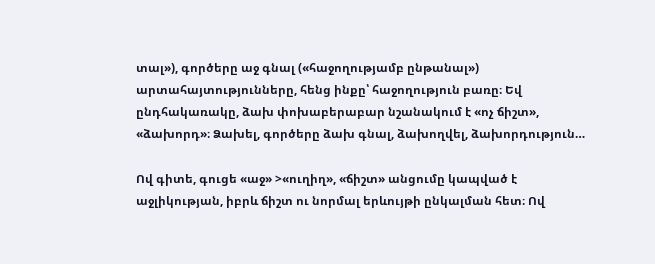տալ»), գործերը աջ գնալ («հաջողությամբ ընթանալ») արտահայտությունները, հենց ինքը՝ հաջողություն բառը։ Եվ ընդհակառակը, ձախ փոխաբերաբար նշանակում է «ոչ ճիշտ», «ձախորդ»։ Ձախել, գործերը ձախ գնալ, ձախողվել, ձախորդություն…

Ով գիտե, գուցե «աջ» >«ուղիղ», «ճիշտ» անցումը կապված է աջլիկության, իբրև ճիշտ ու նորմալ երևույթի ընկալման հետ։ Ով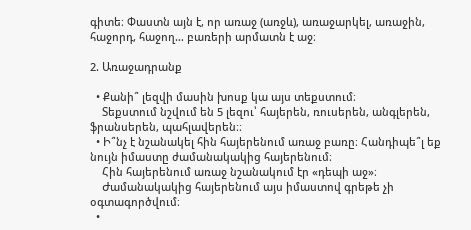գիտե։ Փաստն այն է, որ առաջ (առջև), առաջարկել, առաջին, հաջորդ, հաջող… բառերի արմատն է աջ։

2. Առաջադրանք

  • Քանի՞ լեզվի մասին խոսք կա այս տեքստում։
    Տեքստում նշվում են 5 լեզու՝ հայերեն, ռուսերեն, անգլերեն, ֆրանսերեն, պահլավերեն։։
  • Ի՞նչ է նշանակել հին հայերենում առաջ բառը։ Հանդիպե՞լ եք նույն իմաստը ժամանակակից հայերենում։
    Հին հայերենում առաջ նշանակում էր «դեպի աջ»։
    Ժամանակակից հայերենում այս իմաստով գրեթե չի օգտագործվում։
  •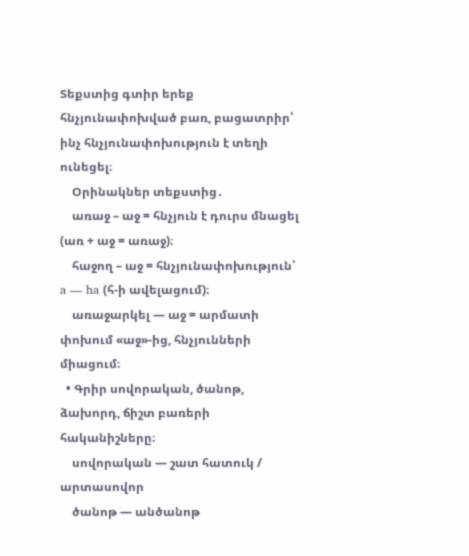Տեքստից գտիր երեք հնչյունափոխված բառ, բացատրիր՝ ինչ հնչյունափոխություն է տեղի ունեցել։
    Օրինակներ տեքստից․
    առաջ – աջ = հնչյուն է դուրս մնացել (առ + աջ = առաջ)։
    հաջող – աջ = հնչյունափոխություն՝ a — ha (հ-ի ավելացում)։
    առաջարկել — աջ = արմատի փոխում «աջ»-ից, հնչյունների միացում։
  • Գրիր սովորական, ծանոթ, ձախորդ, ճիշտ բառերի հականիշները։
    սովորական — շատ հատուկ / արտասովոր
    ծանոթ — անծանոթ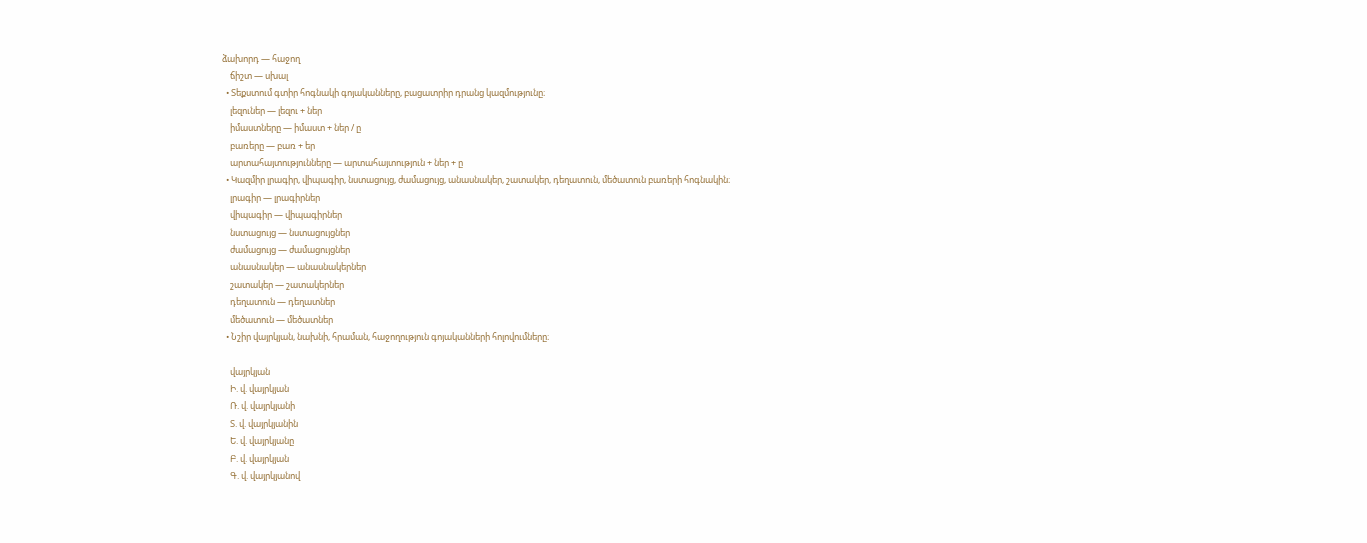ձախորդ — հաջող
    ճիշտ — սխալ
  • Տեքստում գտիր հոգնակի գոյականները, բացատրիր դրանց կազմությունը։
    լեզուներ — լեզու + ներ
    իմաստները — իմաստ + ներ / ը
    բառերը — բառ + եր
    արտահայտությունները — արտահայտություն + ներ + ը
  • Կազմիր լրագիր, վիպագիր, նստացույց, ժամացույց, անասնակեր, շատակեր, դեղատուն, մեծատուն բառերի հոգնակին։
    լրագիր — լրագիրներ
    վիպագիր — վիպագիրներ
    նստացույց — նստացույցներ
    ժամացույց — ժամացույցներ
    անասնակեր — անասնակերներ
    շատակեր — շատակերներ
    դեղատուն — դեղատներ
    մեծատուն — մեծատներ
  • Նշիր վայրկյան, նախնի, հրաման, հաջողություն գոյականների հոլովումները։

    վայրկյան
    Ի. վ. վայրկյան
    Ռ. վ. վայրկյանի
    Տ. վ. վայրկյանին
    Ե. վ. վայրկյանը
    Բ. վ. վայրկյան
    Գ. վ. վայրկյանով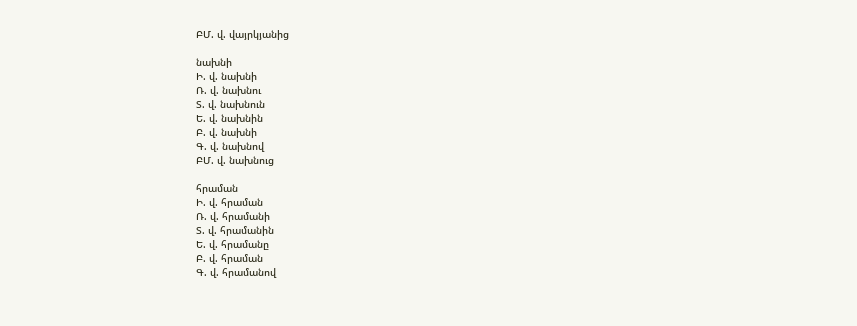ԲՄ. վ. վայրկյանից

նախնի
Ի. վ. նախնի
Ռ. վ. նախնու
Տ. վ. նախնուն
Ե. վ. նախնին
Բ. վ. նախնի
Գ. վ. նախնով
ԲՄ. վ. նախնուց

հրաման
Ի. վ. հրաման
Ռ. վ. հրամանի
Տ. վ. հրամանին
Ե. վ. հրամանը
Բ. վ. հրաման
Գ. վ. հրամանով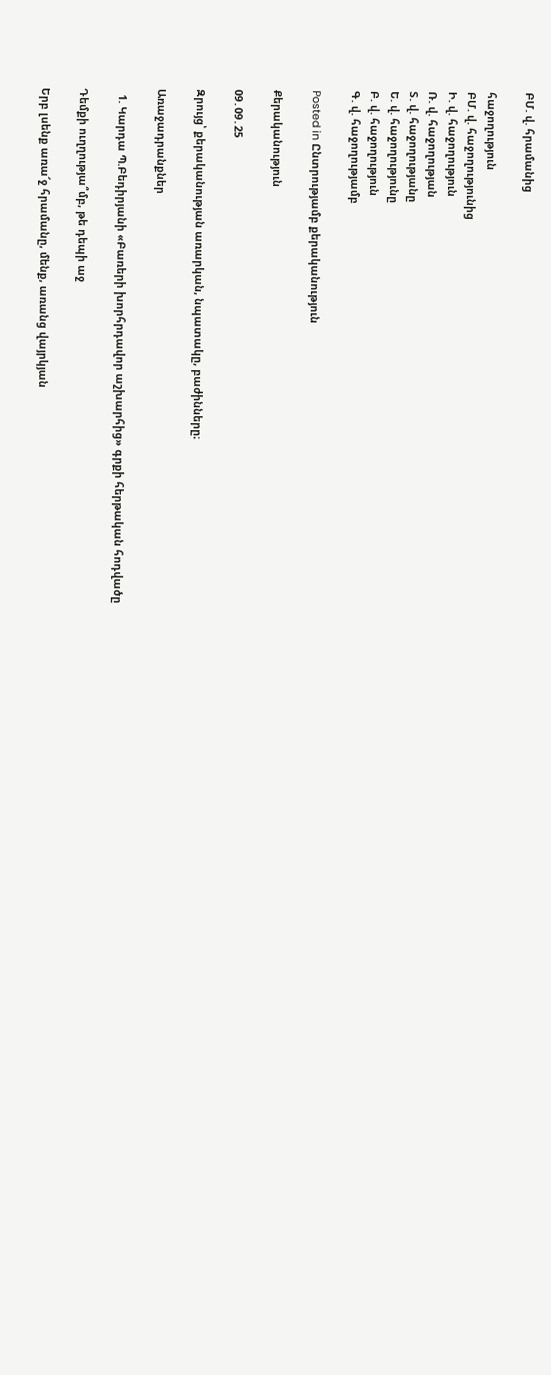ԲՄ. վ. հրամանից

հաջողություն
ԲՄ. վ. հաջողությունից
Ի. վ. հաջողություն
Ռ. վ. հաջողության
Տ. վ. հաջողությանը
Ե. վ. հաջողությունը
Բ. վ. հաջողություն
Գ. վ. հաջողությամբ

Posted in Ընտրությամբ քերականություն

Քերականություն

09․09․25

Զրույց՝ քերականության առարկան, նպատակը, բաժինները։

Առաջադրանքներ

  1. Կարդա Պ.Բեդիրյանի «Բառերի խորհրդավոր աշխարհից» գրքի հերթական հոդվածը

Դեմքի ուղղությա՞մբ, թե դեպի աջ

Երբ լսենք առա՜ջ հրամանը, մենք, առանց վայրկյան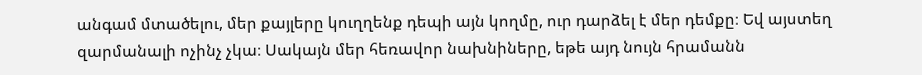անգամ մտածելու, մեր քայլերը կուղղենք դեպի այն կողմը, ուր դարձել է մեր դեմքը։ Եվ այստեղ զարմանալի ոչինչ չկա։ Սակայն մեր հեռավոր նախնիները, եթե այդ նույն հրամանն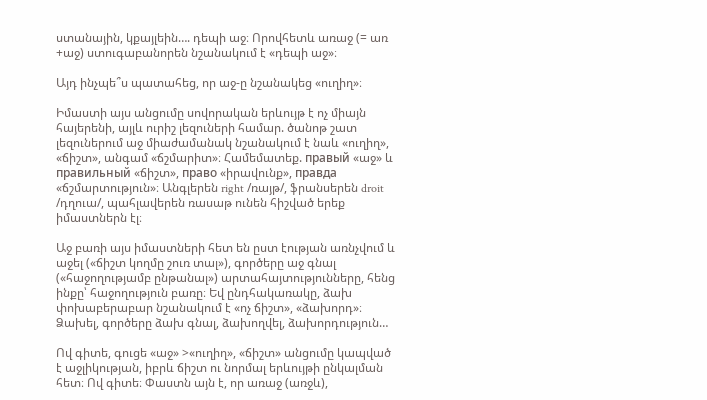ստանային, կքայլեին…. դեպի աջ։ Որովհետև առաջ (= առ +աջ) ստուգաբանորեն նշանակում է «դեպի աջ»։

Այդ ինչպե՞ս պատահեց, որ աջ-ը նշանակեց «ուղիղ»։

Իմաստի այս անցումը սովորական երևույթ է ոչ միայն հայերենի, այլև ուրիշ լեզուների համար. ծանոթ շատ լեզուներում աջ միաժամանակ նշանակում է նաև «ուղիղ», «ճիշտ», անգամ «ճշմարիտ»։ Համեմատեք. правый «աջ» և правильный «ճիշտ», право «իրավունք», правда «ճշմարտություն»։ Անգլերեն right /ռայթ/, ֆրանսերեն droit /դղուա/, պահլավերեն ռասաթ ունեն հիշված երեք իմաստներն էլ։

Աջ բառի այս իմաստների հետ են ըստ էության առնչվում և աջել («ճիշտ կողմը շուռ տալ»), գործերը աջ գնալ («հաջողությամբ ընթանալ») արտահայտությունները, հենց ինքը՝ հաջողություն բառը։ Եվ ընդհակառակը, ձախ փոխաբերաբար նշանակում է «ոչ ճիշտ», «ձախորդ»։ Ձախել, գործերը ձախ գնալ, ձախողվել, ձախորդություն…

Ով գիտե, գուցե «աջ» >«ուղիղ», «ճիշտ» անցումը կապված է աջլիկության, իբրև ճիշտ ու նորմալ երևույթի ընկալման հետ։ Ով գիտե։ Փաստն այն է, որ առաջ (առջև),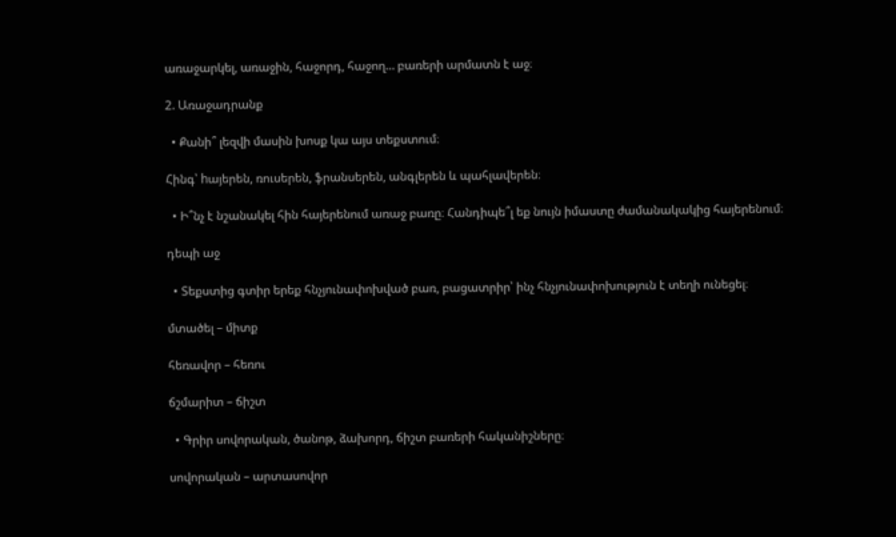առաջարկել, առաջին, հաջորդ, հաջող… բառերի արմատն է աջ։

2. Առաջադրանք

  • Քանի՞ լեզվի մասին խոսք կա այս տեքստում։

Հինգ՝ hայերեն, ռուսերեն, ֆրանսերեն, անգլերեն և պահլավերեն։

  • Ի՞նչ է նշանակել հին հայերենում առաջ բառը։ Հանդիպե՞լ եք նույն իմաստը ժամանակակից հայերենում։

դեպի աջ

  • Տեքստից գտիր երեք հնչյունափոխված բառ, բացատրիր՝ ինչ հնչյունափոխություն է տեղի ունեցել։

մտածել – միտք

հեռավոր – հեռու

ճշմարիտ – ճիշտ

  • Գրիր սովորական, ծանոթ, ձախորդ, ճիշտ բառերի հականիշները։

սովորական – արտասովոր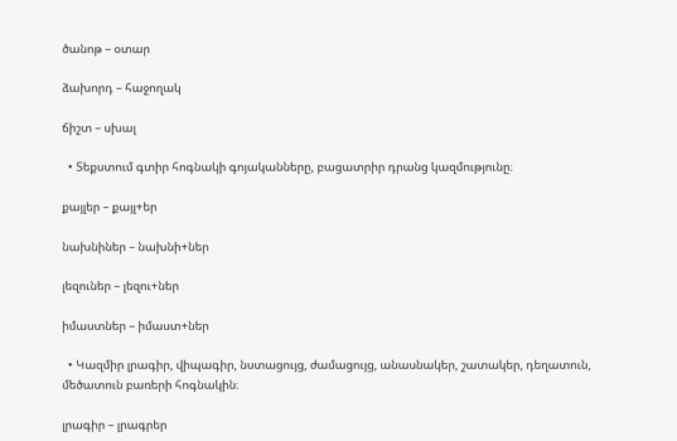ծանոթ – օտար

ձախորդ – հաջողակ

ճիշտ – սխալ

  • Տեքստում գտիր հոգնակի գոյականները, բացատրիր դրանց կազմությունը։

քայլեր – քայլ+եր

նախնիներ – նախնի+ներ

լեզուներ – լեզու+ներ

իմաստներ – իմաստ+ներ

  • Կազմիր լրագիր, վիպագիր, նստացույց, ժամացույց, անասնակեր, շատակեր, դեղատուն, մեծատուն բառերի հոգնակին։

լրագիր – լրագրեր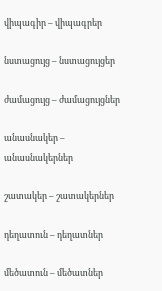վիպագիր – վիպագրեր

նստացույց – նստացույցեր

ժամացույց – ժամացույցներ

անասնակեր – անասնակերներ

շատակեր – շատակերներ

դեղատուն – դեղատներ

մեծատուն – մեծատներ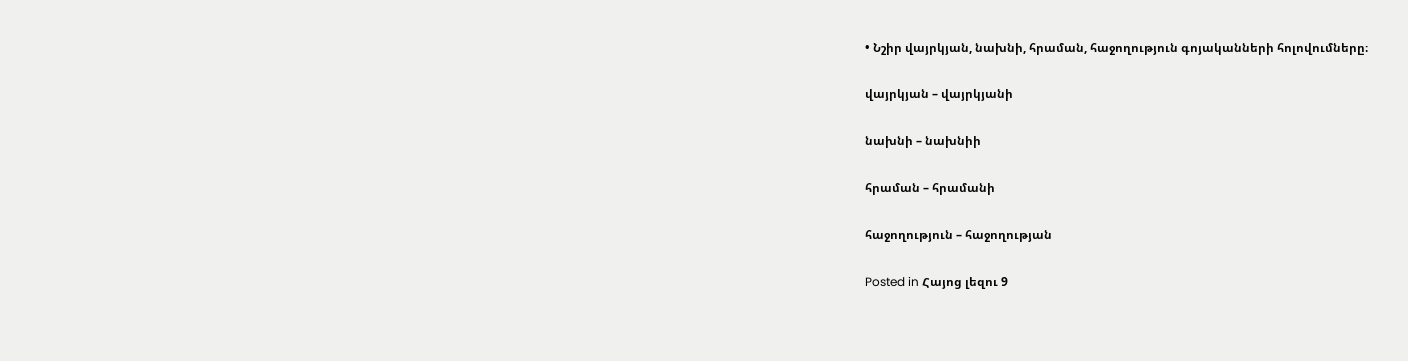• Նշիր վայրկյան, նախնի, հրաման, հաջողություն գոյականների հոլովումները։

վայրկյան – վայրկյանի

նախնի – նախնիի

հրաման – հրամանի

հաջողություն – հաջողության

Posted in Հայոց լեզու 9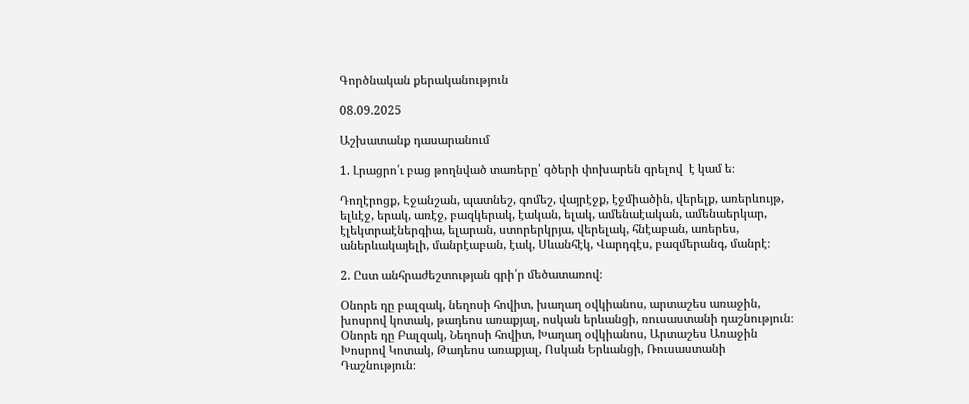Գործնական քերականություն

08.09.2025

Աշխատանք դասարանում

1. Լրացրո՛ւ բաց թողնված տառերը՝ գծերի փոխարեն գրելով  է կամ ե։

Դողէրոցք, Էջանշան, պատնեշ, գոմեշ, վայրէջք, էջմիածին, վերելք, առերևույթ, ելևէջ, երակ, առէջ, բազկերակ, էական, ելակ, ամենաէական, ամենաերկար, էլեկտրաէներգիա, ելարան, ստորերկրյա, վերելակ, հնէաբան, առերես, աներևակայելի, մանրէաբան, էակ, Սևանհէկ, Վարդգէս, բազմերանգ, մանրէ։

2. Ըստ անհրաժեշտության գրի՛ր մեծատառով։

Օնորե դը բալզակ, նեղոսի հովիտ, խաղաղ օվկիանոս, արտաշես առաջին, խոսրով կոտակ, թադեոս առաքյալ, ոսկան երևանցի, ռուսաստանի դաշնություն։
Օնորե դը Բալզակ, Նեղոսի հովիտ, Խաղաղ օվկիանոս, Արտաշես Առաջին Խոսրով Կոտակ, Թադեոս առաքյալ, Ոսկան Երևանցի, Ռուսաստանի Դաշնություն։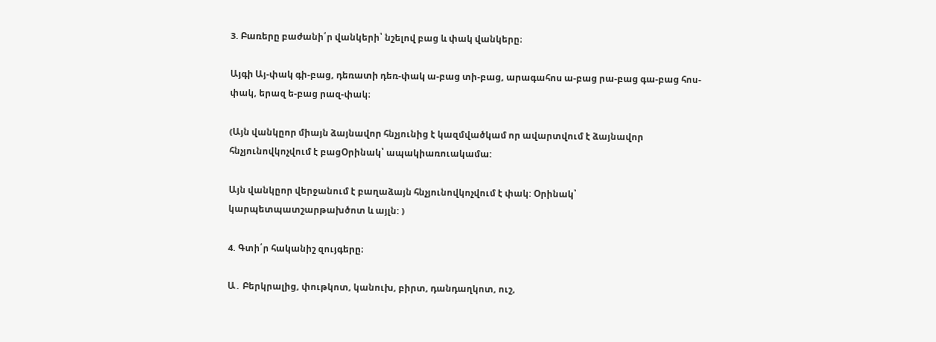3. Բառերը բաժանի՛ր վանկերի՝ նշելով բաց և փակ վանկերը։

Այգի Այ-փակ գի-բաց, դեռատի դեռ-փակ ա-բաց տի-բաց, արագահոս ա-բաց րա-բաց գա-բաց հոս-փակ, երազ ե-բաց րազ-փակ։

(Այն վանկըոր միայն ձայնավոր հնչյունից է կազմվածկամ որ ավարտվում է ձայնավոր հնչյունովկոչվում է բացՕրինակ՝ ապակիառուակամա:

Այն վանկըոր վերջանում է բաղաձայն հնչյունովկոչվում է փակ: Օրինակ՝ կարպետպատշարթախծոտ և այլն: )

4. Գտի՛ր հականիշ զույգերը։

Ա․ Բերկրալից, փութկոտ, կանուխ, բիրտ, դանդաղկոտ, ուշ,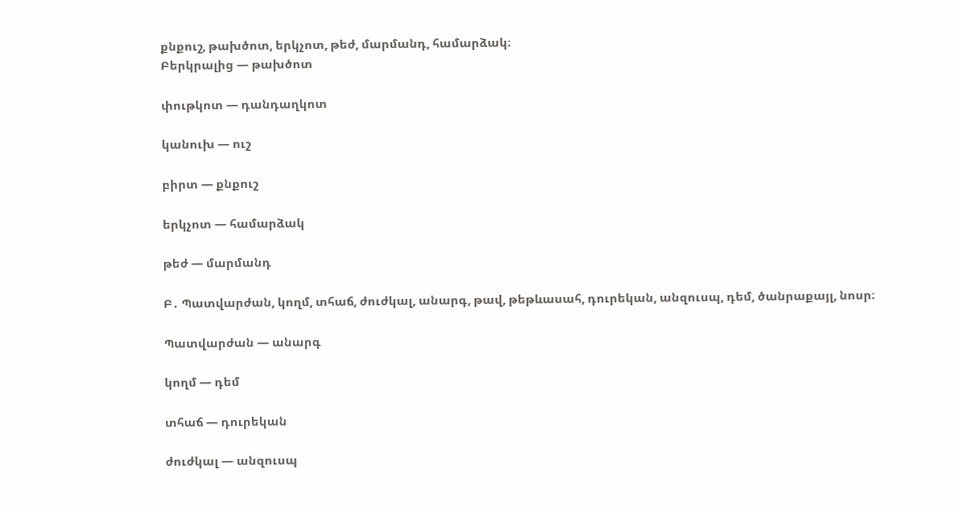քնքուշ, թախծոտ, երկչոտ, թեժ, մարմանդ, համարձակ։
Բերկրալից — թախծոտ

փութկոտ — դանդաղկոտ

կանուխ — ուշ

բիրտ — քնքուշ

երկչոտ — համարձակ

թեժ — մարմանդ

Բ․ Պատվարժան, կողմ, տհաճ, ժուժկալ, անարգ, թավ, թեթևասահ, դուրեկան, անզուսպ, դեմ, ծանրաքայլ, նոսր։

Պատվարժան — անարգ

կողմ — դեմ

տհաճ — դուրեկան

ժուժկալ — անզուսպ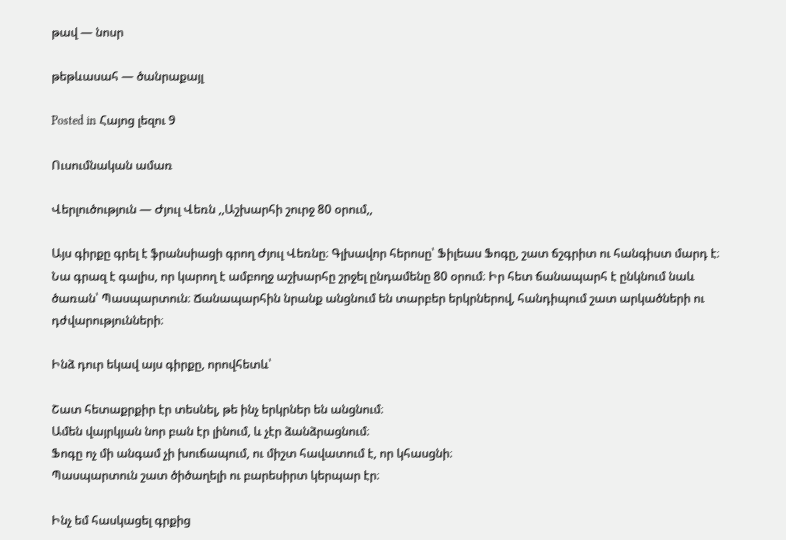թավ — նոսր

թեթևասահ — ծանրաքայլ

Posted in Հայոց լեզու 9

Ուսումնական ամառ

Վերլուծություն — Ժյուլ Վեռն ,,Աշխարհի շուրջ 80 օրում,,

Այս գիրքը գրել է ֆրանսիացի գրող Ժյուլ Վեռնը։ Գլխավոր հերոսը՝ Ֆիլեաս Ֆոգը, շատ ճշգրիտ ու հանգիստ մարդ է։ Նա գրազ է գալիս, որ կարող է ամբողջ աշխարհը շրջել ընդամենը 80 օրում։ Իր հետ ճանապարհ է ընկնում նաև ծառան՝ Պասպարտուն։ Ճանապարհին նրանք անցնում են տարբեր երկրներով, հանդիպում շատ արկածների ու դժվարությունների։

Ինձ դուր եկավ այս գիրքը, որովհետև՝

Շատ հետաքրքիր էր տեսնել, թե ինչ երկրներ են անցնում։
Ամեն վայրկյան նոր բան էր լինում, և չէր ձանձրացնում։
Ֆոգը ոչ մի անգամ չի խուճապում, ու միշտ հավատում է, որ կհասցնի։
Պասպարտուն շատ ծիծաղելի ու բարեսիրտ կերպար էր։

Ինչ եմ հասկացել գրքից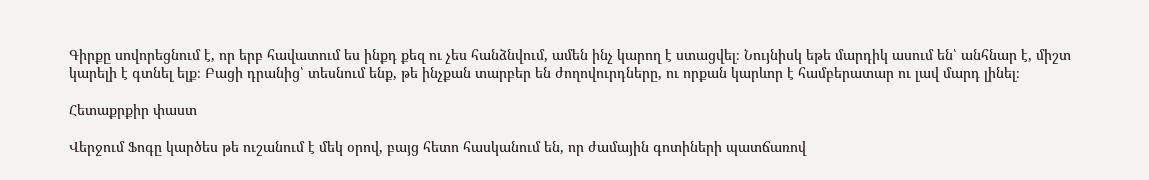Գիրքը սովորեցնում է, որ երբ հավատում ես ինքդ քեզ ու չես հանձնվում, ամեն ինչ կարող է ստացվել։ Նույնիսկ եթե մարդիկ ասում են՝ անհնար է, միշտ կարելի է գտնել ելք։ Բացի դրանից՝ տեսնում ենք, թե ինչքան տարբեր են ժողովուրդները, ու որքան կարևոր է համբերատար ու լավ մարդ լինել։

Հետաքրքիր փաստ

Վերջում Ֆոգը կարծես թե ուշանում է մեկ օրով, բայց հետո հասկանում են, որ ժամային գոտիների պատճառով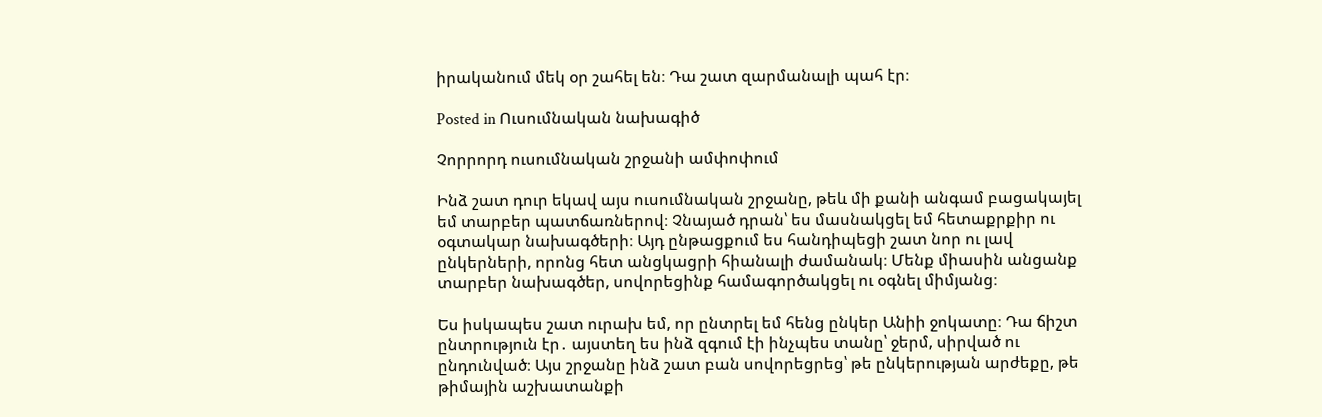իրականում մեկ օր շահել են։ Դա շատ զարմանալի պահ էր։

Posted in Ուսումնական նախագիծ

Չորրորդ ուսումնական շրջանի ամփոփում

Ինձ շատ դուր եկավ այս ուսումնական շրջանը, թեև մի քանի անգամ բացակայել եմ տարբեր պատճառներով։ Չնայած դրան՝ ես մասնակցել եմ հետաքրքիր ու օգտակար նախագծերի։ Այդ ընթացքում ես հանդիպեցի շատ նոր ու լավ ընկերների, որոնց հետ անցկացրի հիանալի ժամանակ։ Մենք միասին անցանք տարբեր նախագծեր, սովորեցինք համագործակցել ու օգնել միմյանց։

Ես իսկապես շատ ուրախ եմ, որ ընտրել եմ հենց ընկեր Անիի ջոկատը։ Դա ճիշտ ընտրություն էր․ այստեղ ես ինձ զգում էի ինչպես տանը՝ ջերմ, սիրված ու ընդունված։ Այս շրջանը ինձ շատ բան սովորեցրեց՝ թե ընկերության արժեքը, թե թիմային աշխատանքի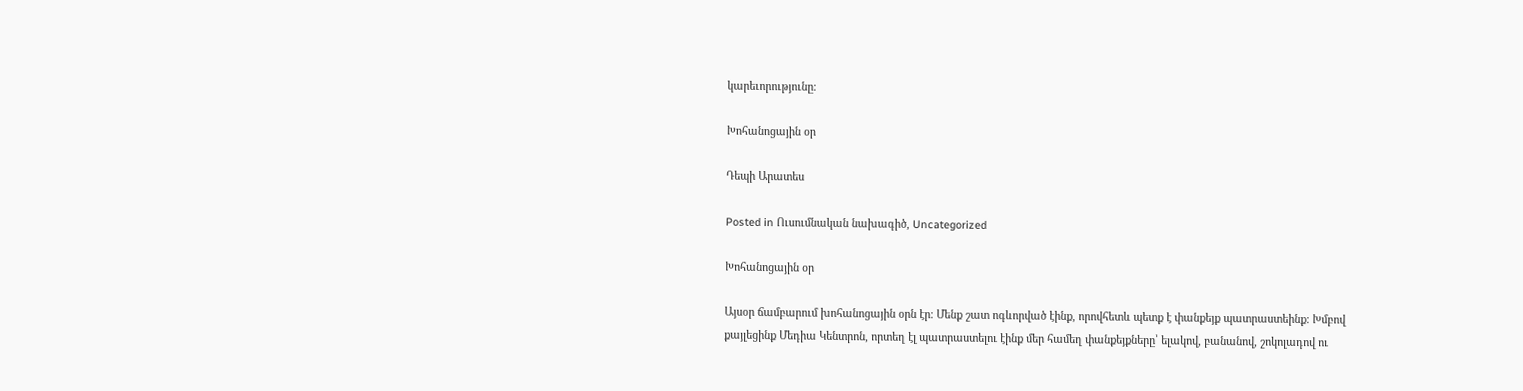կարեւորությունը։

Խոհանոցային օր

Դեպի Արատես

Posted in Ուսումնական նախագիծ, Uncategorized

Խոհանոցային օր

Այսօր ճամբարում խոհանոցային օրն էր։ Մենք շատ ոգևորված էինք, որովհետև պետք է փանքեյք պատրաստեինք։ Խմբով քայլեցինք Մեդիա Կենտրոն, որտեղ էլ պատրաստելու էինք մեր համեղ փանքեյքները՝ ելակով, բանանով, շոկոլադով ու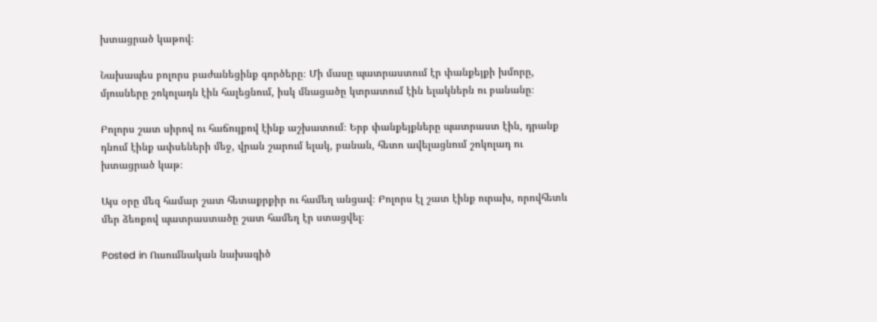խտացրած կաթով։

Նախապես բոլորս բաժանեցինք գործերը։ Մի մասը պատրաստում էր փանքեյքի խմորը, մյուսները շոկոլադն էին հալեցնում, իսկ մնացածը կտրատում էին ելակներն ու բանանը։

Բոլորս շատ սիրով ու հաճույքով էինք աշխատում։ Երբ փանքեյքները պատրաստ էին, դրանք դնում էինք ափսեների մեջ, վրան շարում ելակ, բանան, հետո ավելացնում շոկոլադ ու խտացրած կաթ։

Այս օրը մեզ համար շատ հետաքրքիր ու համեղ անցավ։ Բոլորս էլ շատ էինք ուրախ, որովհետև մեր ձեռքով պատրաստածը շատ համեղ էր ստացվել։

Posted in Ուսումնական նախագիծ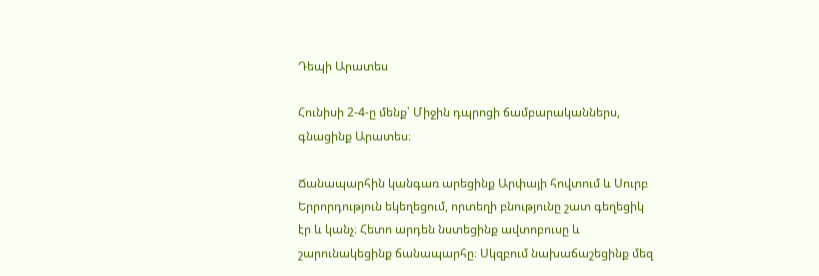Դեպի Արատես

Հունիսի 2-4-ը մենք՝ Միջին դպրոցի ճամբարականներս, գնացինք Արատես։

Ճանապարհին կանգառ արեցինք Արփայի հովտում և Սուրբ Երրորդություն եկեղեցում, որտեղի բնությունը շատ գեղեցիկ էր և կանչ։ Հետո արդեն նստեցինք ավտոբուսը և շարունակեցինք ճանապարհը։ Սկզբում նախաճաշեցինք մեզ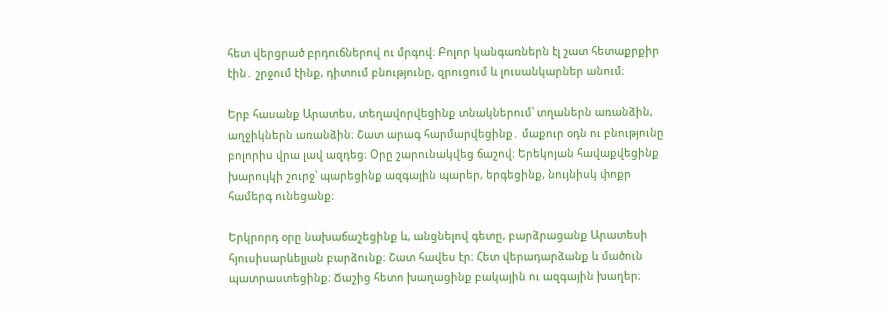հետ վերցրած բրդուճներով ու մրգով։ Բոլոր կանգառներն էլ շատ հետաքրքիր էին․ շրջում էինք, դիտում բնությունը, զրուցում և լուսանկարներ անում։

Երբ հասանք Արատես, տեղավորվեցինք տնակներում՝ տղաներն առանձին, աղջիկներն առանձին։ Շատ արագ հարմարվեցինք․ մաքուր օդն ու բնությունը բոլորիս վրա լավ ազդեց։ Օրը շարունակվեց ճաշով։ Երեկոյան հավաքվեցինք խարույկի շուրջ՝ պարեցինք ազգային պարեր, երգեցինք, նույնիսկ փոքր համերգ ունեցանք։

Երկրորդ օրը նախաճաշեցինք և, անցնելով գետը, բարձրացանք Արատեսի հյուսիսարևելյան բարձունք։ Շատ հավես էր։ Հետ վերադարձանք և մածուն պատրաստեցինք։ Ճաշից հետո խաղացինք բակային ու ազգային խաղեր։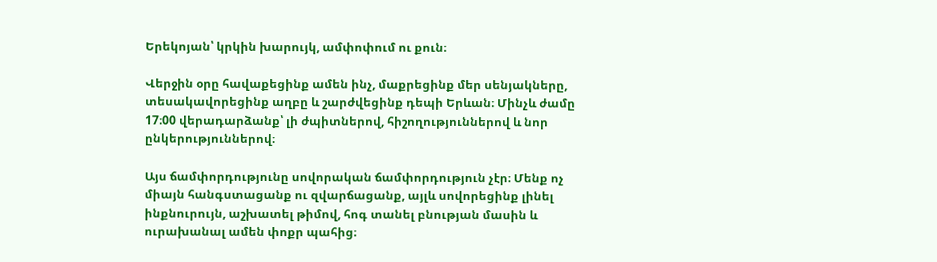Երեկոյան՝ կրկին խարույկ, ամփոփում ու քուն։

Վերջին օրը հավաքեցինք ամեն ինչ, մաքրեցինք մեր սենյակները, տեսակավորեցինք աղբը և շարժվեցինք դեպի Երևան։ Մինչև ժամը 17։00 վերադարձանք՝ լի ժպիտներով, հիշողություններով և նոր ընկերություններով։

Այս ճամփորդությունը սովորական ճամփորդություն չէր։ Մենք ոչ միայն հանգստացանք ու զվարճացանք, այլև սովորեցինք լինել ինքնուրույն, աշխատել թիմով, հոգ տանել բնության մասին և ուրախանալ ամեն փոքր պահից։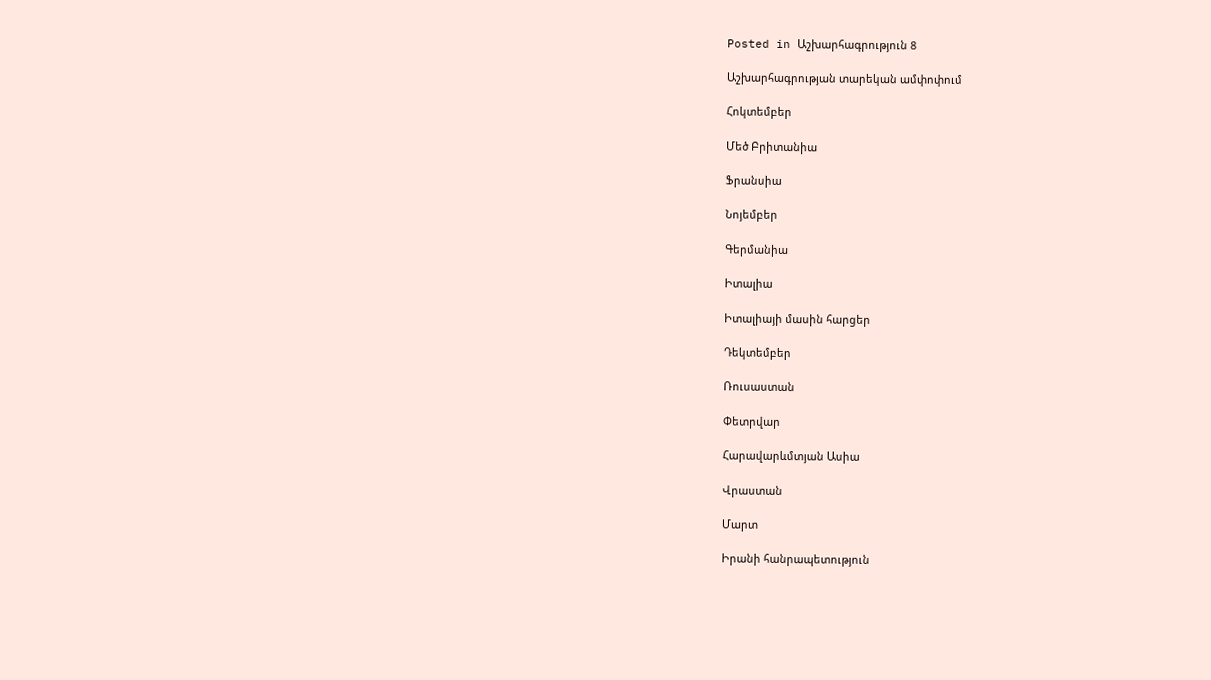Posted in Աշխարհագրություն 8

Աշխարհագրության տարեկան ամփոփում

Հոկտեմբեր

Մեծ Բրիտանիա

Ֆրանսիա

Նոյեմբեր

Գերմանիա

Իտալիա

Իտալիայի մասին հարցեր

Դեկտեմբեր

Ռուսաստան

Փետրվար

Հարավարևմտյան Ասիա

Վրաստան

Մարտ

Իրանի հանրապետություն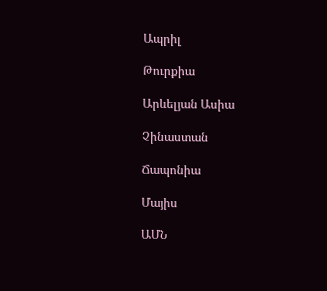Ապրիլ

Թուրքիա

Արևելյան Ասիա

Չինաստան

Ճապոնիա

Մայիս

ԱՄՆ